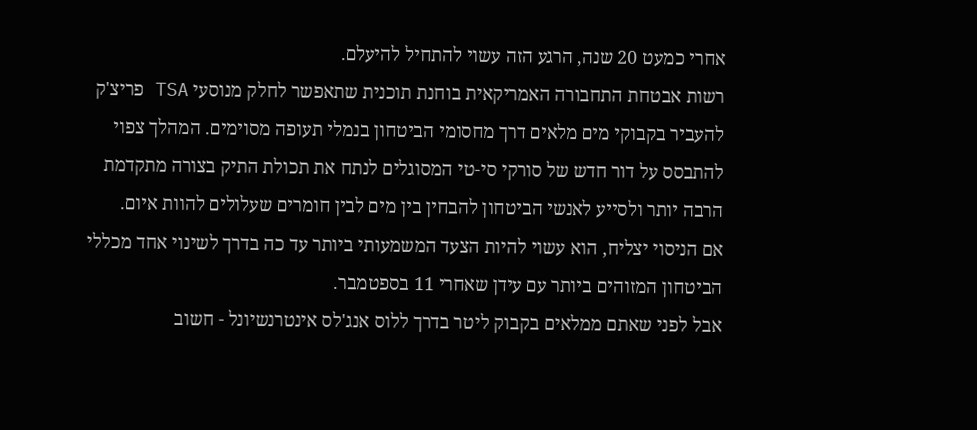אחרי כמעט 20 שנה, הרגע הזה עשוי להתחיל להיעלם.
רשות אבטחת התחבורה האמריקאית בוחנת תוכנית שתאפשר לחלק מנוסעי TSA פריצ'ק להעביר בקבוקי מים מלאים דרך מחסומי הביטחון בנמלי תעופה מסוימים. המהלך צפוי להתבסס על דור חדש של סורקי סי-טי המסוגלים לנתח את תכולת התיק בצורה מתקדמת הרבה יותר ולסייע לאנשי הביטחון להבחין בין מים לבין חומרים שעלולים להוות איום.
אם הניסוי יצליח, הוא עשוי להיות הצעד המשמעותי ביותר עד כה בדרך לשינוי אחד מכללי הביטחון המזוהים ביותר עם עידן שאחרי 11 בספטמבר.
אבל לפני שאתם ממלאים בקבוק ליטר בדרך ללוס אנג'לס אינטרנשיונל - חשוב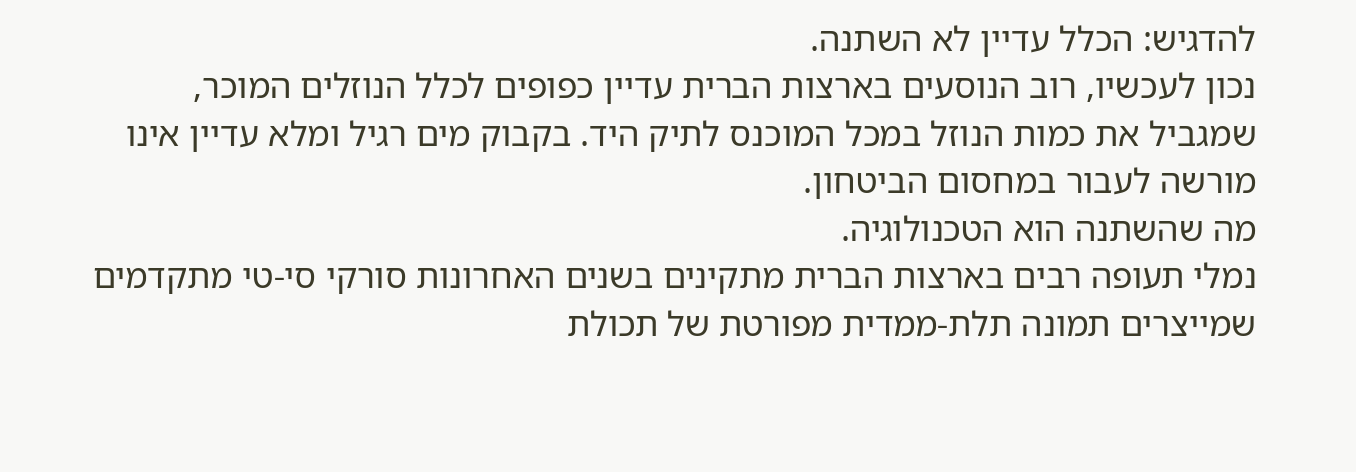להדגיש: הכלל עדיין לא השתנה.
נכון לעכשיו, רוב הנוסעים בארצות הברית עדיין כפופים לכלל הנוזלים המוכר, שמגביל את כמות הנוזל במכל המוכנס לתיק היד. בקבוק מים רגיל ומלא עדיין אינו מורשה לעבור במחסום הביטחון.
מה שהשתנה הוא הטכנולוגיה.
נמלי תעופה רבים בארצות הברית מתקינים בשנים האחרונות סורקי סי-טי מתקדמים שמייצרים תמונה תלת-ממדית מפורטת של תכולת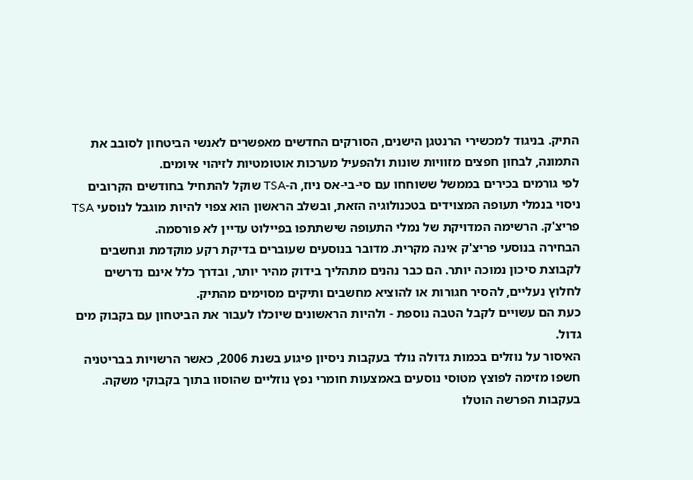התיק. בניגוד למכשירי הרנטגן הישנים, הסורקים החדשים מאפשרים לאנשי הביטחון לסובב את התמונה, לבחון חפצים מזוויות שונות ולהפעיל מערכות אוטומטיות לזיהוי איומים.
לפי גורמים בכירים בממשל ששוחחו עם סי-בי-אס ניוז, ה-TSA שוקל להתחיל בחודשים הקרובים ניסוי בנמלי תעופה המצוידים בטכנולוגיה הזאת, ובשלב הראשון הוא צפוי להיות מוגבל לנוסעי TSA פריצ'ק. הרשימה המדויקת של נמלי התעופה שישתתפו בפיילוט עדיין לא פורסמה.
הבחירה בנוסעי פריצ'ק אינה מקרית. מדובר בנוסעים שעוברים בדיקת רקע מוקדמת ונחשבים לקבוצת סיכון נמוכה יותר. הם כבר נהנים מתהליך בידוק מהיר יותר, ובדרך כלל אינם נדרשים לחלוץ נעליים, להסיר חגורות או להוציא מחשבים ותיקים מסוימים מהתיק.
כעת הם עשויים לקבל הטבה נוספת - ולהיות הראשונים שיוכלו לעבור את הביטחון עם בקבוק מים גדול.
האיסור על נוזלים בכמות גדולה נולד בעקבות ניסיון פיגוע בשנת 2006, כאשר הרשויות בבריטניה חשפו מזימה לפוצץ מטוסי נוסעים באמצעות חומרי נפץ נוזליים שהוסוו בתוך בקבוקי משקה. בעקבות הפרשה הוטלו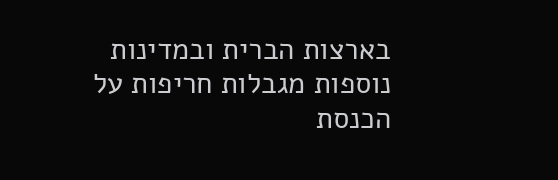בארצות הברית ובמדינות נוספות מגבלות חריפות על הכנסת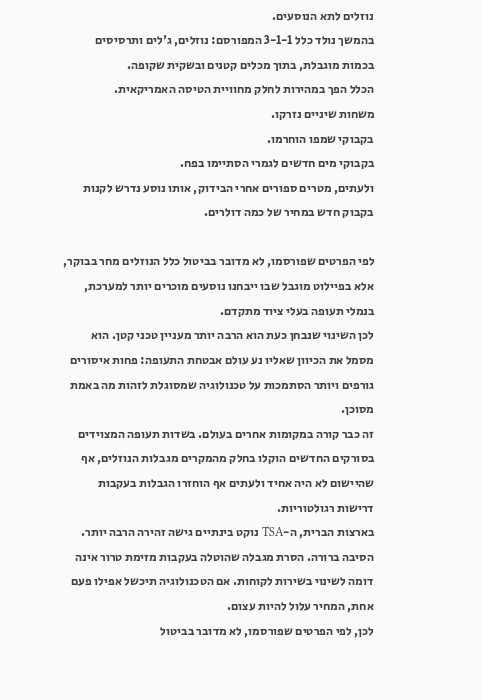נוזלים לתא הנוסעים.
בהמשך נולד כלל 3-1-1 המפורסם: נוזלים, ג'לים ותרסיסים בכמות מוגבלת, בתוך מכלים קטנים ובשקית שקופה.
הכלל הפך במהירות לחלק מחוויית הטיסה האמריקאית.
משחות שיניים נזרקו.
בקבוקי שמפו הוחרמו.
בקבוקי מים חדשים לגמרי הסתיימו בפח.
ולעתים, מטרים ספורים אחרי הבידוק, אותו נוסע נדרש לקנות בקבוק חדש במחיר של כמה דולרים.

לפי הפרטים שפורסמו, לא מדובר בביטול כלל הנוזלים מחר בבוקר, אלא בפיילוט מוגבל שבו ייבחנו נוסעים מוכרים יותר למערכת, בנמלי תעופה בעלי ציוד מתקדם.
לכן השינוי שנבחן כעת הוא הרבה יותר מעניין טכני קטן. הוא מסמל את הכיוון שאליו נע עולם אבטחת התעופה: פחות איסורים גורפים ויותר הסתמכות על טכנולוגיה שמסוגלת לזהות מה באמת מסוכן.
זה כבר קורה במקומות אחרים בעולם. בשדות תעופה המצוידים בסורקים החדשים הוקלו בחלק מהמקרים מגבלות הנוזלים, אף שהיישום לא היה אחיד ולעתים אף הוחזרו הגבלות בעקבות דרישות רגולטוריות.
בארצות הברית, ה-TSA נוקט בינתיים גישה זהירה הרבה יותר.
הסיבה ברורה. הסרת מגבלה שהוטלה בעקבות מזימת טרור אינה דומה לשינוי בשירות לקוחות. אם הטכנולוגיה תיכשל אפילו פעם אחת, המחיר עלול להיות עצום.
לכן, לפי הפרטים שפורסמו, לא מדובר בביטול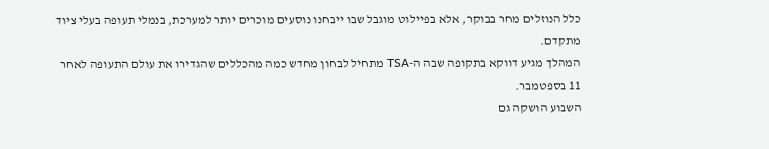כלל הנוזלים מחר בבוקר, אלא בפיילוט מוגבל שבו ייבחנו נוסעים מוכרים יותר למערכת, בנמלי תעופה בעלי ציוד מתקדם.
המהלך מגיע דווקא בתקופה שבה ה-TSA מתחיל לבחון מחדש כמה מהכללים שהגדירו את עולם התעופה לאחר 11 בספטמבר.
השבוע הושקה גם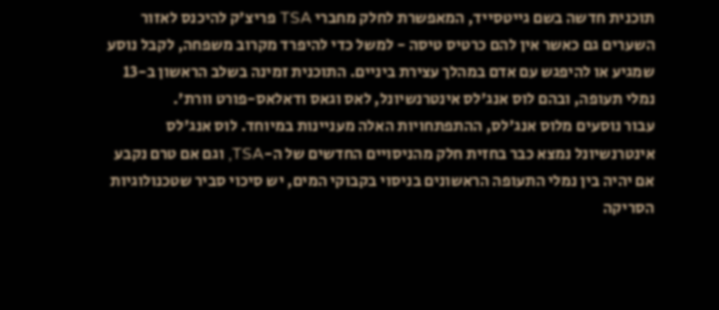תוכנית חדשה בשם גייטסייד, המאפשרת לחלק מחברי TSA פריצ'ק להיכנס לאזור השערים גם כאשר אין להם כרטיס טיסה - למשל כדי להיפרד מקרוב משפחה, לקבל נוסע שמגיע או להיפגש עם אדם במהלך עצירת ביניים. התוכנית זמינה בשלב הראשון ב-13 נמלי תעופה, ובהם לוס אנג'לס אינטרנשיונל, לאס וגאס ודאלאס-פורט וורת'.
עבור נוסעים מלוס אנג'לס, ההתפתחויות האלה מעניינות במיוחד. לוס אנג'לס אינטרנשיונל נמצא כבר בחזית חלק מהניסויים החדשים של ה-TSA, וגם אם טרם נקבע אם יהיה בין נמלי התעופה הראשונים בניסוי בקבוקי המים, יש סיכוי סביר שטכנולוגיות הסריקה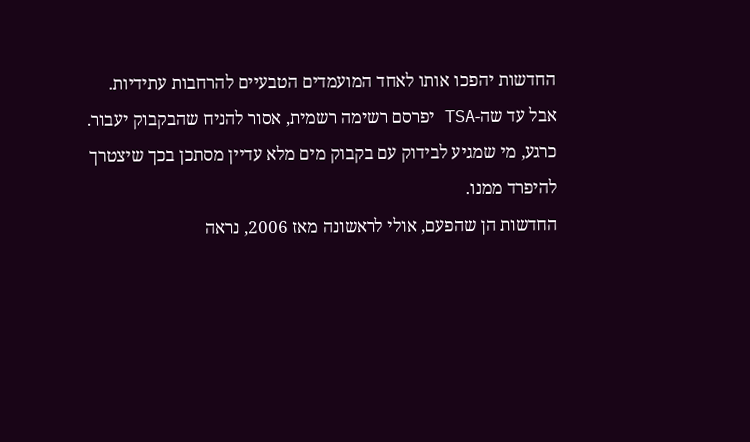החדשות יהפכו אותו לאחד המועמדים הטבעיים להרחבות עתידיות.
אבל עד שה-TSA יפרסם רשימה רשמית, אסור להניח שהבקבוק יעבור.
כרגע, מי שמגיע לבידוק עם בקבוק מים מלא עדיין מסתכן בכך שיצטרך להיפרד ממנו.
החדשות הן שהפעם, אולי לראשונה מאז 2006, נראה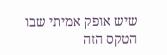שיש אופק אמיתי שבו הטקס הזה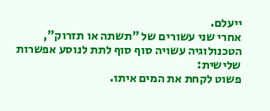ייעלם.
אחרי שני עשורים של "תשתה או תזרוק", הטכנולוגיה עשויה סוף סוף לתת לנוסע אפשרות שלישית:
פשוט לקחת את המים איתו.